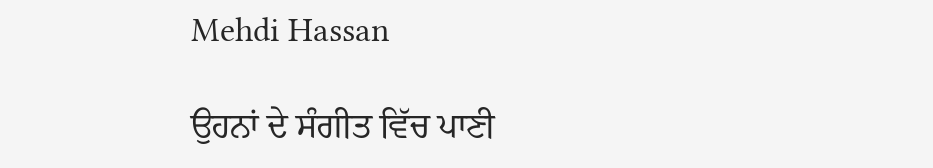Mehdi Hassan

ਉਹਨਾਂ ਦੇ ਸੰਗੀਤ ਵਿੱਚ ਪਾਣੀ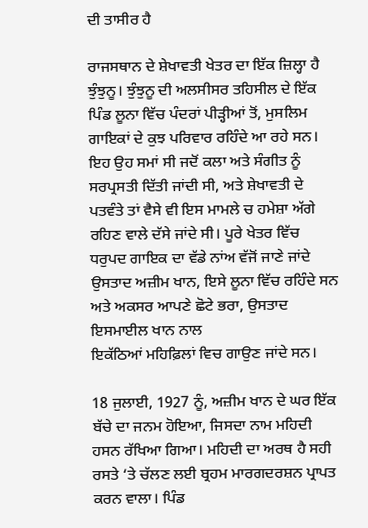ਦੀ ਤਾਸੀਰ ਹੈ

ਰਾਜਸਥਾਨ ਦੇ ਸ਼ੇਖਾਵਤੀ ਖੇਤਰ ਦਾ ਇੱਕ ਜ਼ਿਲ੍ਹਾ ਹੈ ਝੁੰਝੁਨੂ। ਝੁੰਝੁਨੂ ਦੀ ਅਲਸੀਸਰ ਤਹਿਸੀਲ ਦੇ ਇੱਕ ਪਿੰਡ ਲੂਨਾ ਵਿੱਚ ਪੰਦਰਾਂ ਪੀੜ੍ਹੀਆਂ ਤੋਂ, ਮੁਸਲਿਮ ਗਾਇਕਾਂ ਦੇ ਕੁਝ ਪਰਿਵਾਰ ਰਹਿੰਦੇ ਆ ਰਹੇ ਸਨ। ਇਹ ਉਹ ਸਮਾਂ ਸੀ ਜਦੋਂ ਕਲਾ ਅਤੇ ਸੰਗੀਤ ਨੂੰ ਸਰਪ੍ਰਸਤੀ ਦਿੱਤੀ ਜਾਂਦੀ ਸੀ, ਅਤੇ ਸ਼ੇਖਾਵਤੀ ਦੇ ਪਤਵੰਤੇ ਤਾਂ ਵੈਸੇ ਵੀ ਇਸ ਮਾਮਲੇ ਚ ਹਮੇਸ਼ਾ ਅੱਗੇ ਰਹਿਣ ਵਾਲੇ ਦੱਸੇ ਜਾਂਦੇ ਸੀ। ਪੂਰੇ ਖੇਤਰ ਵਿੱਚ ਧਰੁਪਦ ਗਾਇਕ ਦਾ ਵੱਡੇ ਨਾਂਅ ਵੱਜੋਂ ਜਾਣੇ ਜਾਂਦੇ ਉਸਤਾਦ ਅਜ਼ੀਮ ਖਾਨ, ਇਸੇ ਲੂਨਾ ਵਿੱਚ ਰਹਿੰਦੇ ਸਨ ਅਤੇ ਅਕਸਰ ਆਪਣੇ ਛੋਟੇ ਭਰਾ, ਉਸਤਾਦ ਇਸਮਾਈਲ ਖਾਨ ਨਾਲ
ਇਕੱਠਿਆਂ ਮਹਿਫ਼ਿਲਾਂ ਵਿਚ ਗਾਉਣ ਜਾਂਦੇ ਸਨ।

18 ਜੁਲਾਈ, 1927 ਨੂੰ, ਅਜ਼ੀਮ ਖਾਨ ਦੇ ਘਰ ਇੱਕ ਬੱਚੇ ਦਾ ਜਨਮ ਹੋਇਆ, ਜਿਸਦਾ ਨਾਮ ਮਹਿਦੀ ਹਸਨ ਰੱਖਿਆ ਗਿਆ। ਮਹਿਦੀ ਦਾ ਅਰਥ ਹੈ ਸਹੀ ਰਸਤੇ ‘ਤੇ ਚੱਲਣ ਲਈ ਬ੍ਰਹਮ ਮਾਰਗਦਰਸ਼ਨ ਪ੍ਰਾਪਤ ਕਰਨ ਵਾਲਾ। ਪਿੰਡ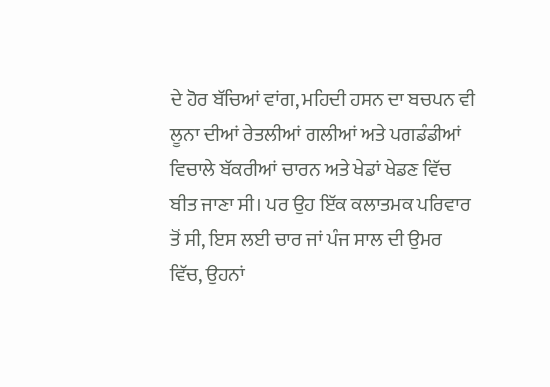ਦੇ ਹੋਰ ਬੱਚਿਆਂ ਵਾਂਗ, ਮਹਿਦੀ ਹਸਨ ਦਾ ਬਚਪਨ ਵੀ ਲੂਨਾ ਦੀਆਂ ਰੇਤਲੀਆਂ ਗਲੀਆਂ ਅਤੇ ਪਗਡੰਡੀਆਂ ਵਿਚਾਲੇ ਬੱਕਰੀਆਂ ਚਾਰਨ ਅਤੇ ਖੇਡਾਂ ਖੇਡਣ ਵਿੱਚ ਬੀਤ ਜਾਣਾ ਸੀ। ਪਰ ਉਹ ਇੱਕ ਕਲਾਤਮਕ ਪਰਿਵਾਰ ਤੋਂ ਸੀ, ਇਸ ਲਈ ਚਾਰ ਜਾਂ ਪੰਜ ਸਾਲ ਦੀ ਉਮਰ ਵਿੱਚ, ਉਹਨਾਂ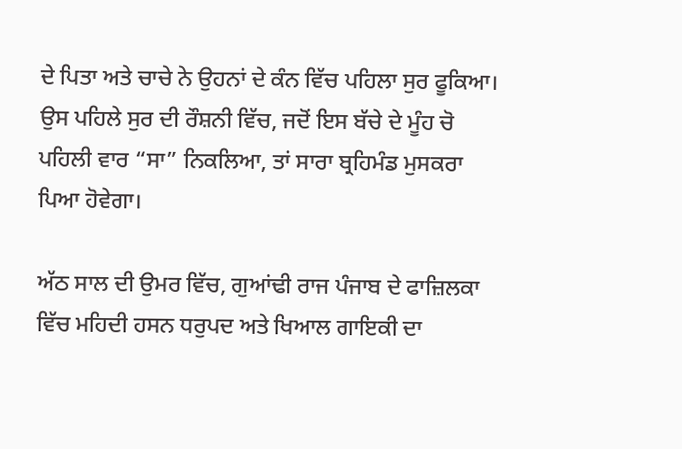ਦੇ ਪਿਤਾ ਅਤੇ ਚਾਚੇ ਨੇ ਉਹਨਾਂ ਦੇ ਕੰਨ ਵਿੱਚ ਪਹਿਲਾ ਸੁਰ ਫੂਕਿਆ। ਉਸ ਪਹਿਲੇ ਸੁਰ ਦੀ ਰੌਸ਼ਨੀ ਵਿੱਚ, ਜਦੋਂ ਇਸ ਬੱਚੇ ਦੇ ਮੂੰਹ ਚੋ ਪਹਿਲੀ ਵਾਰ “ਸਾ” ਨਿਕਲਿਆ, ਤਾਂ ਸਾਰਾ ਬ੍ਰਹਿਮੰਡ ਮੁਸਕਰਾ ਪਿਆ ਹੋਵੇਗਾ।

ਅੱਠ ਸਾਲ ਦੀ ਉਮਰ ਵਿੱਚ, ਗੁਆਂਢੀ ਰਾਜ ਪੰਜਾਬ ਦੇ ਫਾਜ਼ਿਲਕਾ ਵਿੱਚ ਮਹਿਦੀ ਹਸਨ ਧਰੁਪਦ ਅਤੇ ਖਿਆਲ ਗਾਇਕੀ ਦਾ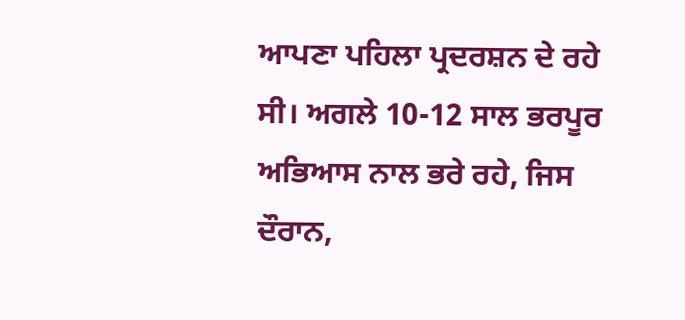ਆਪਣਾ ਪਹਿਲਾ ਪ੍ਰਦਰਸ਼ਨ ਦੇ ਰਹੇ ਸੀ। ਅਗਲੇ 10-12 ਸਾਲ ਭਰਪੂਰ ਅਭਿਆਸ ਨਾਲ ਭਰੇ ਰਹੇ, ਜਿਸ ਦੌਰਾਨ,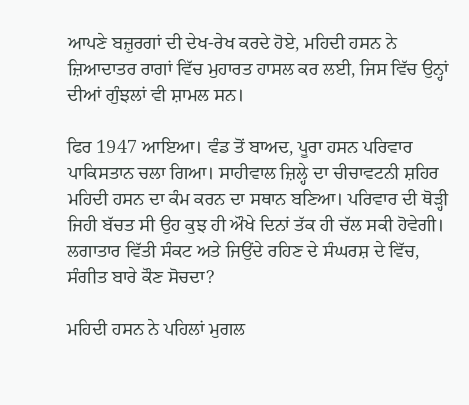ਆਪਣੇ ਬਜ਼ੁਰਗਾਂ ਦੀ ਦੇਖ-ਰੇਖ ਕਰਦੇ ਹੋਏ, ਮਹਿਦੀ ਹਸਨ ਨੇ ਜ਼ਿਆਦਾਤਰ ਰਾਗਾਂ ਵਿੱਚ ਮੁਹਾਰਤ ਹਾਸਲ ਕਰ ਲਈ, ਜਿਸ ਵਿੱਚ ਉਨ੍ਹਾਂ ਦੀਆਂ ਗੁੰਝਲਾਂ ਵੀ ਸ਼ਾਮਲ ਸਨ।

ਫਿਰ 1947 ਆਇਆ। ਵੰਡ ਤੋਂ ਬਾਅਦ, ਪੂਰਾ ਹਸਨ ਪਰਿਵਾਰ ਪਾਕਿਸਤਾਨ ਚਲਾ ਗਿਆ। ਸਾਹੀਵਾਲ ਜ਼ਿਲ੍ਹੇ ਦਾ ਚੀਚਾਵਟਨੀ ਸ਼ਹਿਰ ਮਹਿਦੀ ਹਸਨ ਦਾ ਕੰਮ ਕਰਨ ਦਾ ਸਥਾਨ ਬਣਿਆ। ਪਰਿਵਾਰ ਦੀ ਥੋੜ੍ਹੀ ਜਿਹੀ ਬੱਚਤ ਸੀ ਉਹ ਕੁਝ ਹੀ ਔਖੇ ਦਿਨਾਂ ਤੱਕ ਹੀ ਚੱਲ ਸਕੀ ਹੋਵੇਗੀ। ਲਗਾਤਾਰ ਵਿੱਤੀ ਸੰਕਟ ਅਤੇ ਜਿਉਂਦੇ ਰਹਿਣ ਦੇ ਸੰਘਰਸ਼ ਦੇ ਵਿੱਚ, ਸੰਗੀਤ ਬਾਰੇ ਕੌਣ ਸੋਚਦਾ?

ਮਹਿਦੀ ਹਸਨ ਨੇ ਪਹਿਲਾਂ ਮੁਗਲ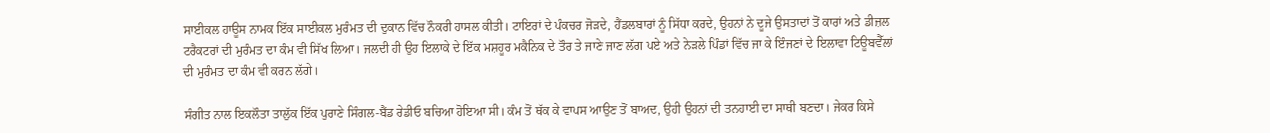ਸਾਈਕਲ ਹਾਊਸ ਨਾਮਕ ਇੱਕ ਸਾਈਕਲ ਮੁਰੰਮਤ ਦੀ ਦੁਕਾਨ ਵਿੱਚ ਨੌਕਰੀ ਹਾਸਲ ਕੀਤੀ। ਟਾਇਰਾਂ ਦੇ ਪੰਕਚਰ ਜੋੜਦੇ, ਹੈਂਡਲਬਾਰਾਂ ਨੂੰ ਸਿੱਧਾ ਕਰਦੇ, ਉਹਨਾਂ ਨੇ ਦੂਜੇ ਉਸਤਾਦਾਂ ਤੋਂ ਕਾਰਾਂ ਅਤੇ ਡੀਜ਼ਲ ਟਰੈਕਟਰਾਂ ਦੀ ਮੁਰੰਮਤ ਦਾ ਕੰਮ ਵੀ ਸਿੱਖ ਲਿਆ। ਜਲਦੀ ਹੀ ਉਹ ਇਲਾਕੇ ਦੇ ਇੱਕ ਮਸ਼ਹੂਰ ਮਕੈਨਿਕ ਦੇ ਤੌਰ ਤੇ ਜਾਣੇ ਜਾਣ ਲੱਗ ਪਏ ਅਤੇ ਨੇੜਲੇ ਪਿੰਡਾਂ ਵਿੱਚ ਜਾ ਕੇ ਇੰਜਣਾਂ ਦੇ ਇਲਾਵਾ ਟਿਊਬਵੈੱਲਾਂ ਦੀ ਮੁਰੰਮਤ ਦਾ ਕੰਮ ਵੀ ਕਰਨ ਲੱਗੇ।

ਸੰਗੀਤ ਨਾਲ ਇਕਲੌਤਾ ਤਾਲੁੱਕ ਇੱਕ ਪੁਰਾਣੇ ਸਿੰਗਲ-ਬੈਂਡ ਰੇਡੀਓ ਬਚਿਆ ਹੋਇਆ ਸੀ। ਕੰਮ ਤੋਂ ਥੱਕ ਕੇ ਵਾਪਸ ਆਉਣ ਤੋਂ ਬਾਅਦ, ਉਹੀ ਉਹਨਾਂ ਦੀ ਤਨਹਾਈ ਦਾ ਸਾਥੀ ਬਣਦਾ। ਜੇਕਰ ਕਿਸੇ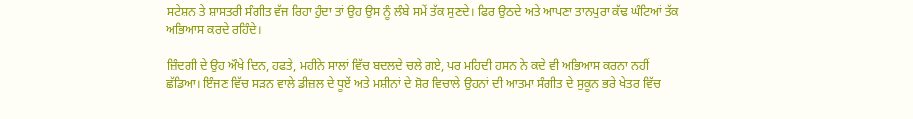ਸਟੇਸ਼ਨ ਤੇ ਸ਼ਾਸਤਰੀ ਸੰਗੀਤ ਵੱਜ ਰਿਹਾ ਹੁੰਦਾ ਤਾਂ ਉਹ ਉਸ ਨੂੰ ਲੰਬੇ ਸਮੇਂ ਤੱਕ ਸੁਣਦੇ। ਫਿਰ ਉਠਦੇ ਅਤੇ ਆਪਣਾ ਤਾਨਪੁਰਾ ਕੱਢ ਘੰਟਿਆਂ ਤੱਕ ਅਭਿਆਸ ਕਰਦੇ ਰਹਿੰਦੇ।

ਜ਼ਿੰਦਗੀ ਦੇ ਉਹ ਔਖੇ ਦਿਨ, ਹਫਤੇ, ਮਹੀਨੇ ਸਾਲਾਂ ਵਿੱਚ ਬਦਲਦੇ ਚਲੇ ਗਏ, ਪਰ ਮਹਿਦੀ ਹਸਨ ਨੇ ਕਦੇ ਵੀ ਅਭਿਆਸ ਕਰਨਾ ਨਹੀਂ ਛੱਡਿਆ। ਇੰਜਣ ਵਿੱਚ ਸੜਨ ਵਾਲੇ ਡੀਜ਼ਲ ਦੇ ਧੂਏਂ ਅਤੇ ਮਸ਼ੀਨਾਂ ਦੇ ਸ਼ੋਰ ਵਿਚਾਲੇ ਉਹਨਾਂ ਦੀ ਆਤਮਾ ਸੰਗੀਤ ਦੇ ਸੁਕੂਨ ਭਰੇ ਖੇਤਰ ਵਿੱਚ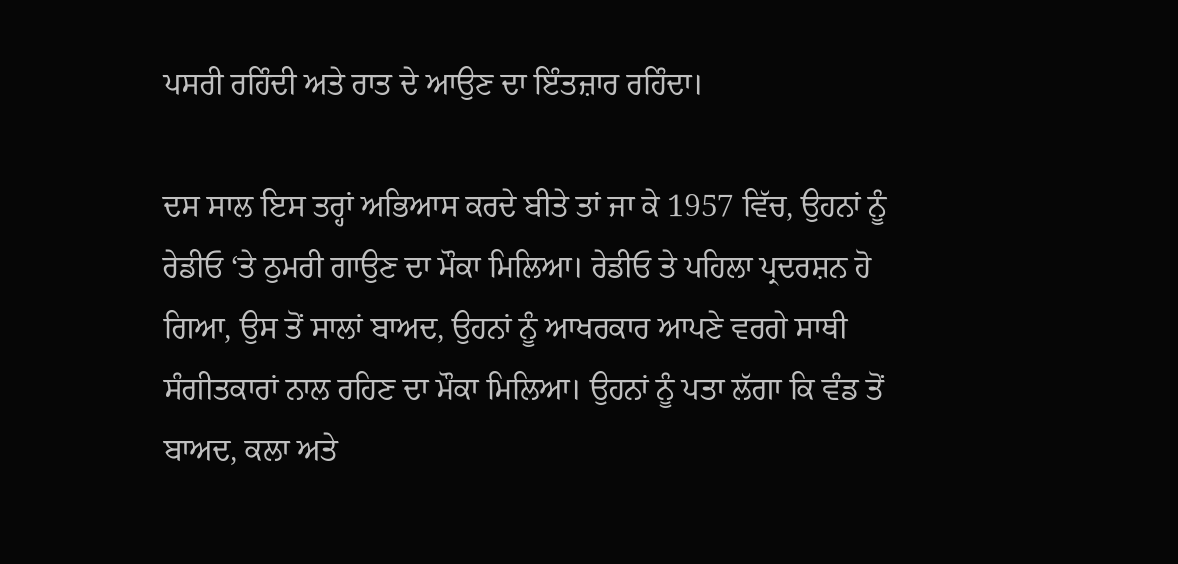ਪਸਰੀ ਰਹਿੰਦੀ ਅਤੇ ਰਾਤ ਦੇ ਆਉਣ ਦਾ ਇੰਤਜ਼ਾਰ ਰਹਿੰਦਾ।

ਦਸ ਸਾਲ ਇਸ ਤਰ੍ਹਾਂ ਅਭਿਆਸ ਕਰਦੇ ਬੀਤੇ ਤਾਂ ਜਾ ਕੇ 1957 ਵਿੱਚ, ਉਹਨਾਂ ਨੂੰ ਰੇਡੀਓ ‘ਤੇ ਠੁਮਰੀ ਗਾਉਣ ਦਾ ਮੌਕਾ ਮਿਲਿਆ। ਰੇਡੀਓ ਤੇ ਪਹਿਲਾ ਪ੍ਰਦਰਸ਼ਨ ਹੋ ਗਿਆ, ਉਸ ਤੋਂ ਸਾਲਾਂ ਬਾਅਦ, ਉਹਨਾਂ ਨੂੰ ਆਖਰਕਾਰ ਆਪਣੇ ਵਰਗੇ ਸਾਥੀ ਸੰਗੀਤਕਾਰਾਂ ਨਾਲ ਰਹਿਣ ਦਾ ਮੌਕਾ ਮਿਲਿਆ। ਉਹਨਾਂ ਨੂੰ ਪਤਾ ਲੱਗਾ ਕਿ ਵੰਡ ਤੋਂ ਬਾਅਦ, ਕਲਾ ਅਤੇ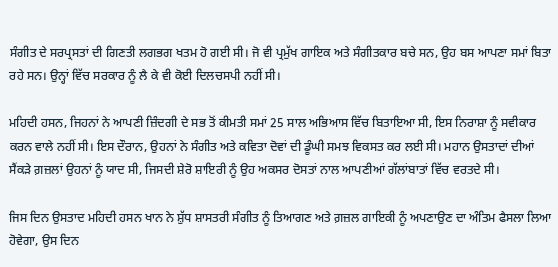ਸੰਗੀਤ ਦੇ ਸਰਪ੍ਰਸਤਾਂ ਦੀ ਗਿਣਤੀ ਲਗਭਗ ਖਤਮ ਹੋ ਗਈ ਸੀ। ਜੋ ਵੀ ਪ੍ਰਮੁੱਖ ਗਾਇਕ ਅਤੇ ਸੰਗੀਤਕਾਰ ਬਚੇ ਸਨ, ਉਹ ਬਸ ਆਪਣਾ ਸਮਾਂ ਬਿਤਾ ਰਹੇ ਸਨ। ਉਨ੍ਹਾਂ ਵਿੱਚ ਸਰਕਾਰ ਨੂੰ ਲੈ ਕੇ ਵੀ ਕੋਈ ਦਿਲਚਸਪੀ ਨਹੀਂ ਸੀ।

ਮਹਿਦੀ ਹਸਨ, ਜਿਹਨਾਂ ਨੇ ਆਪਣੀ ਜ਼ਿੰਦਗੀ ਦੇ ਸਭ ਤੋਂ ਕੀਮਤੀ ਸਮਾਂ 25 ਸਾਲ ਅਭਿਆਸ ਵਿੱਚ ਬਿਤਾਇਆ ਸੀ, ਇਸ ਨਿਰਾਸ਼ਾ ਨੂੰ ਸਵੀਕਾਰ ਕਰਨ ਵਾਲੇ ਨਹੀਂ ਸੀ। ਇਸ ਦੌਰਾਨ, ਉਹਨਾਂ ਨੇ ਸੰਗੀਤ ਅਤੇ ਕਵਿਤਾ ਦੋਵਾਂ ਦੀ ਡੂੰਘੀ ਸਮਝ ਵਿਕਸਤ ਕਰ ਲਈ ਸੀ। ਮਹਾਨ ਉਸਤਾਦਾਂ ਦੀਆਂ ਸੈਂਕੜੇ ਗ਼ਜ਼ਲਾਂ ਉਹਨਾਂ ਨੂੰ ਯਾਦ ਸੀ, ਜਿਸਦੀ ਸ਼ੇਰੋ ਸ਼ਾਇਰੀ ਨੂੰ ਉਹ ਅਕਸਰ ਦੋਸਤਾਂ ਨਾਲ ਆਪਣੀਆਂ ਗੱਲਾਂਬਾਤਾਂ ਵਿੱਚ ਵਰਤਦੇ ਸੀ।

ਜਿਸ ਦਿਨ ਉਸਤਾਦ ਮਹਿਦੀ ਹਸਨ ਖਾਨ ਨੇ ਸ਼ੁੱਧ ਸ਼ਾਸਤਰੀ ਸੰਗੀਤ ਨੂੰ ਤਿਆਗਣ ਅਤੇ ਗ਼ਜ਼ਲ ਗਾਇਕੀ ਨੂੰ ਅਪਣਾਉਣ ਦਾ ਅੰਤਿਮ ਫੈਸਲਾ ਲਿਆ ਹੋਵੇਗਾ, ਉਸ ਦਿਨ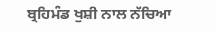ਬ੍ਰਹਿਮੰਡ ਖੁਸ਼ੀ ਨਾਲ ਨੱਚਿਆ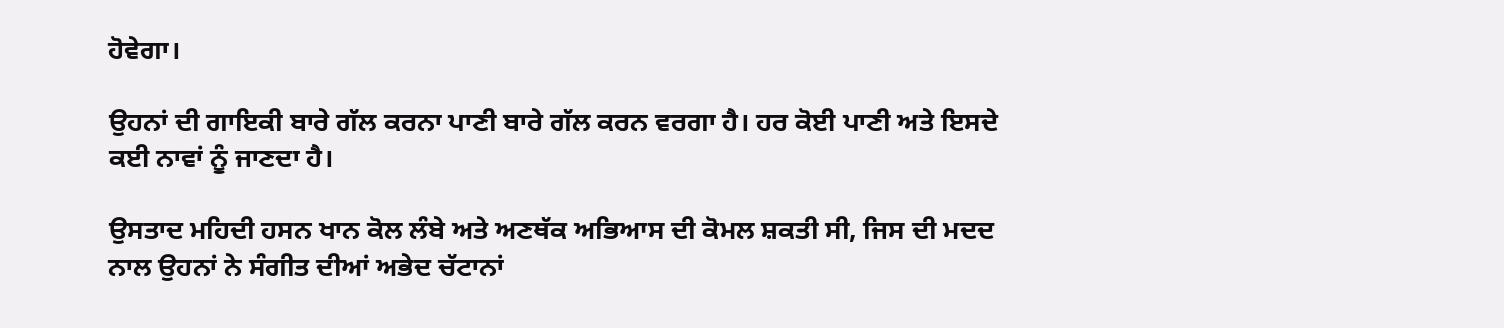ਹੋਵੇਗਾ।

ਉਹਨਾਂ ਦੀ ਗਾਇਕੀ ਬਾਰੇ ਗੱਲ ਕਰਨਾ ਪਾਣੀ ਬਾਰੇ ਗੱਲ ਕਰਨ ਵਰਗਾ ਹੈ। ਹਰ ਕੋਈ ਪਾਣੀ ਅਤੇ ਇਸਦੇ ਕਈ ਨਾਵਾਂ ਨੂੰ ਜਾਣਦਾ ਹੈ।

ਉਸਤਾਦ ਮਹਿਦੀ ਹਸਨ ਖਾਨ ਕੋਲ ਲੰਬੇ ਅਤੇ ਅਣਥੱਕ ਅਭਿਆਸ ਦੀ ਕੋਮਲ ਸ਼ਕਤੀ ਸੀ, ਜਿਸ ਦੀ ਮਦਦ ਨਾਲ ਉਹਨਾਂ ਨੇ ਸੰਗੀਤ ਦੀਆਂ ਅਭੇਦ ਚੱਟਾਨਾਂ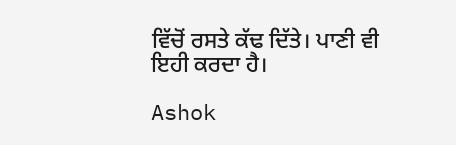ਵਿੱਚੋਂ ਰਸਤੇ ਕੱਢ ਦਿੱਤੇ। ਪਾਣੀ ਵੀ ਇਹੀ ਕਰਦਾ ਹੈ।

Ashok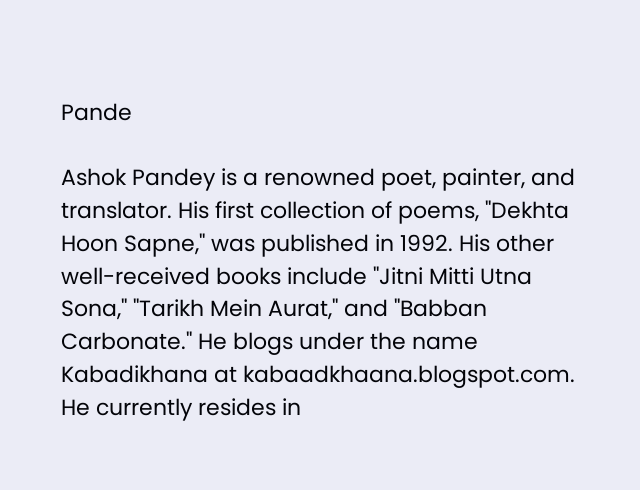Pande

Ashok Pandey is a renowned poet, painter, and translator. His first collection of poems, "Dekhta Hoon Sapne," was published in 1992. His other well-received books include "Jitni Mitti Utna Sona," "Tarikh Mein Aurat," and "Babban Carbonate." He blogs under the name Kabadikhana at kabaadkhaana.blogspot.com. He currently resides in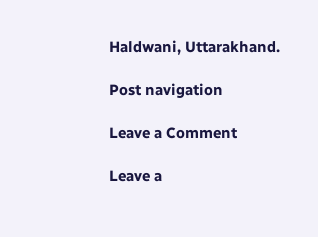Haldwani, Uttarakhand.

Post navigation

Leave a Comment

Leave a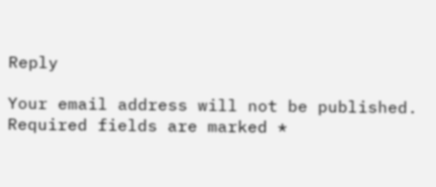Reply

Your email address will not be published. Required fields are marked *